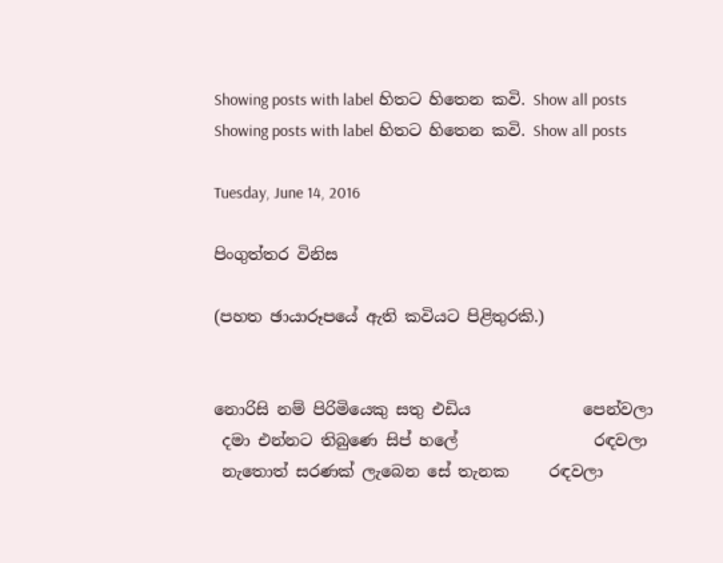Showing posts with label හිතට හිතෙන කවි. Show all posts
Showing posts with label හිතට හිතෙන කවි. Show all posts

Tuesday, June 14, 2016

පිංගුත්තර විනිස

(පහත ඡායාරූපයේ ඇති කවියට පිළිතුරකි.)


නොරිසි නම් පිරිමියෙකු සතු එඩිය              පෙන්වලා
 දමා එන්නට තිබුණෙ සිප් හලේ                 රඳවලා
 නැතොත් සරණක් ලැබෙන සේ තැනක     රඳවලා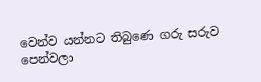වෙන්ව යන්නට තිබුණෙ ගරු සරුව          පෙන්වලා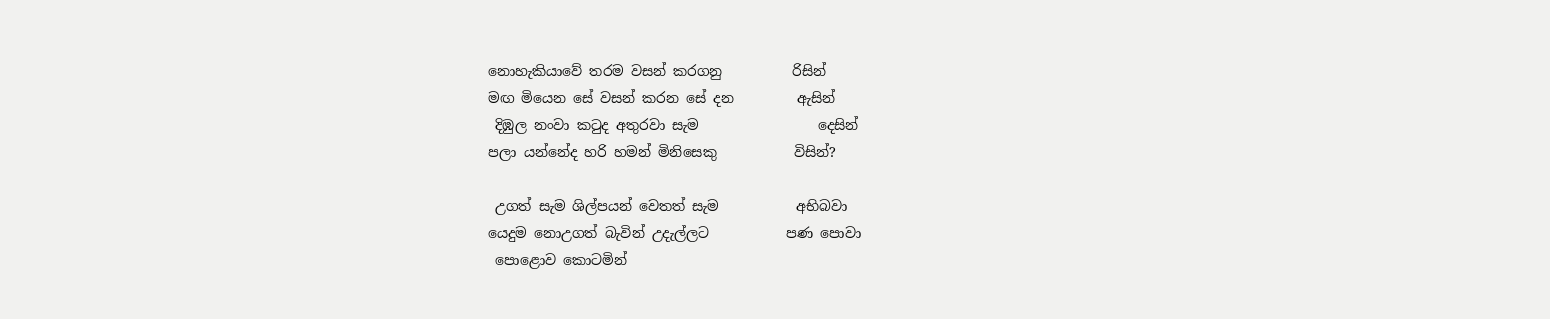නොහැකියාවේ තරම වසන් කරගනු          රිසින්
මඟ මියෙන සේ වසන් කරන සේ දන         ඇසින්
 දිඹුල නංවා කටුද අතුරවා සැම                 දෙසින්
පලා යන්නේද හරි හමන් මිනිසෙකු           විසින්?

 උගත් සැම ශිල්පයන් වෙතත් සැම           අභිබවා
යෙදුම නොඋගත් බැවින් උදැල්ලට           පණ පොවා
 පොළොව කොටමින්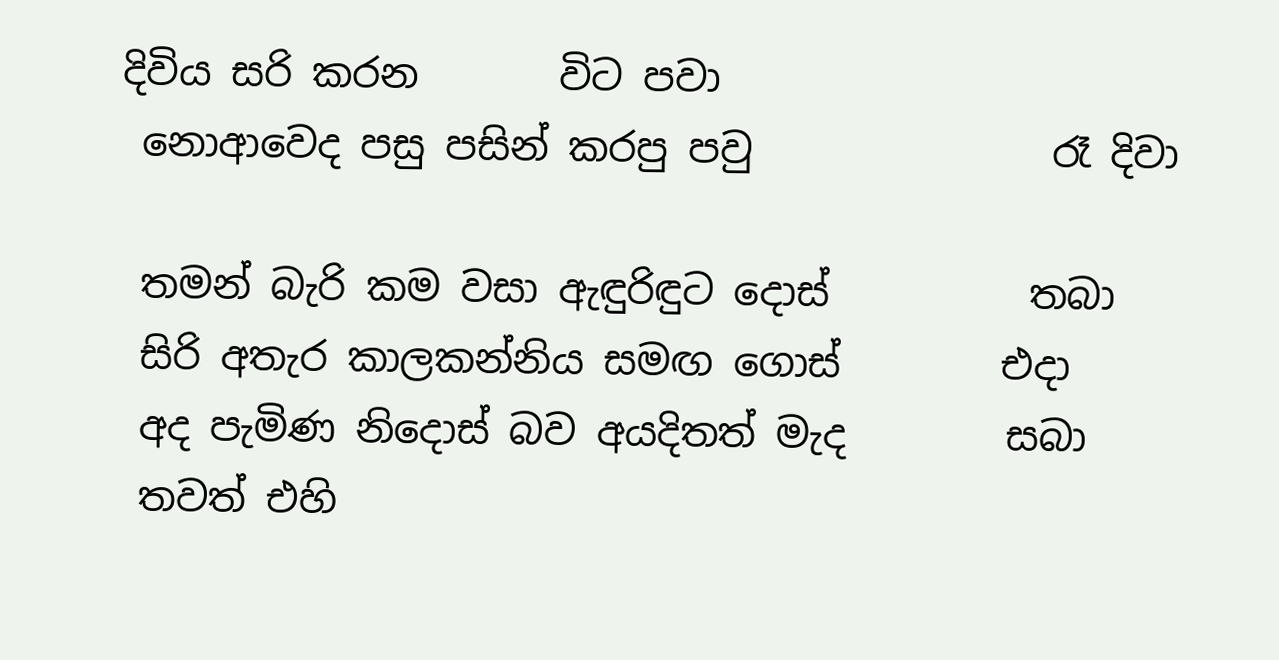දිවිය සරි කරන       විට පවා
 නොආවෙද පසු පසින් කරපු පවු               රෑ දිවා

 තමන් බැරි කම වසා ඇඳුරිඳුට දොස්          තබා
 සිරි අතැර කාලකන්නිය සමඟ ගොස්        එදා
 අද පැමිණ නිදොස් බව අයදිතත් මැද        සබා
 තවත් එහි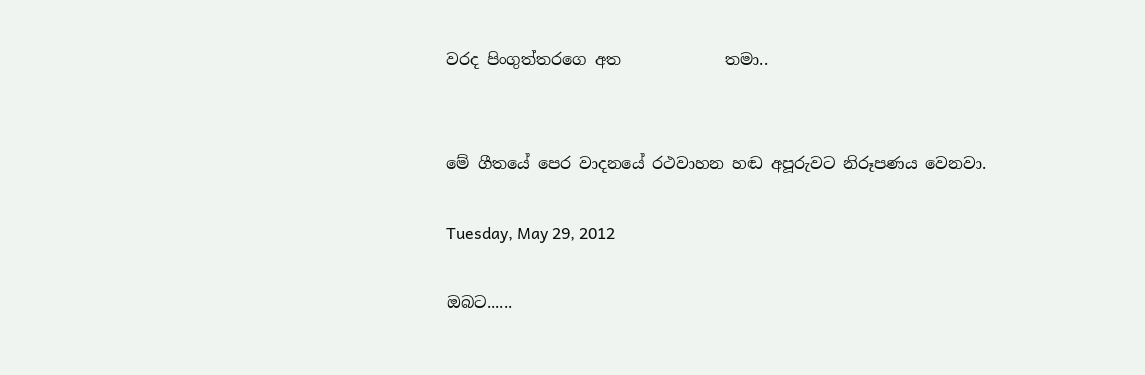වරද පිංගුත්තරගෙ අත             තමා..


මේ ගීතයේ පෙර වාදනයේ රථවාහන හඬ අපූරුවට නිරූපණය වෙනවා.

Tuesday, May 29, 2012

ඔබට......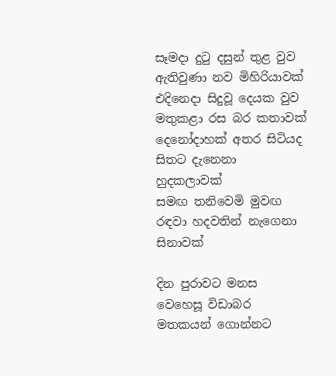සෑමදා දුටු දසුන් තුළ වුව ඇතිවුණා නව මිහිරියාවක්
එදිනෙදා සිදුවූ දෙයක වුව මතුකළා රස බර කතාවක්
දෙනෝදාහක් අතර සිටියද සිතට දැනෙනා හුදකලාවක්
සමඟ තනිවෙමි මුවඟ රඳවා හදවතින් නැගෙනා සිනාවක්

දින පුරාවට මනස වෙහෙසූ විඩාබර මතකයන් ගොන්නට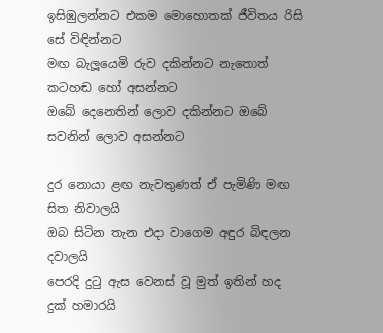ඉසිඹුලන්නට එකම මොහොතක් ජීවිතය රිසි සේ විඳින්නට
මඟ බැලූයෙමි රුව දකින්නට නැතොත් කටහඬ හෝ අසන්නට
ඔබේ දෙනෙතින් ලොව දකින්නට ඔබේ සවනින් ලොව අසන්නට

දුර නොයා ළඟ නැවතුණත් ඒ පැමිණි මඟ සිත නිවාලයි
ඔබ සිටින තැන එදා වාගෙම අඳුර බිඳලන දවාලයි
පෙරදි දුටු ඇස වෙනස් වූ මුත් ඉතින් හද දුක් හමාරයි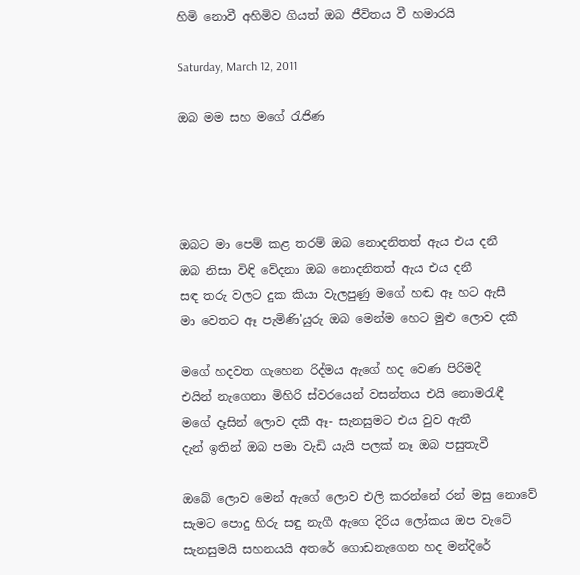හිමි නොවී අහිමිව ගියත් ඔබ ජීවිතය වී හමාරයි

Saturday, March 12, 2011

ඔබ මම සහ මගේ රැජිණ




ඔබට මා පෙම් කළ තරම් ඔබ නොදනිතත් ඇය එය දනී
ඔබ නිසා විඳි වේදනා ඔබ නොදනිතත් ඇය එය දනී
සඳ තරු වලට දුක කියා වැලපුණු මගේ හඬ ඈ හට ඇසී
මා වෙතට ඈ පැමිණි'යුරු ඔබ මෙන්ම හෙට මුළු ලොව දකී

මගේ හදවත ගැහෙන රිද්මය ඇගේ හද වෙණ පිරිමදී
එයින් නැගෙනා මිහිරි ස්වරයෙන් වසන්තය එයි නොමරැඳී
මගේ දෑසින් ලොව දකී ඈ- සැනසුමට එය වුව ඇතී
දැන් ඉතින් ඔබ පමා වැඩි යැයි පලක් නෑ ඔබ පසුතැවී

ඔබේ ලොව මෙන් ඇගේ ලොව එලි කරන්නේ රන් මසු නොවේ
සැමට පොදු හිරු සඳු නැගී ඇගෙ දිරිය ලෝකය ඔප වැටේ
සැනසුමයි සහනයයි අතරේ ගොඩනැගෙන හද මන්දිරේ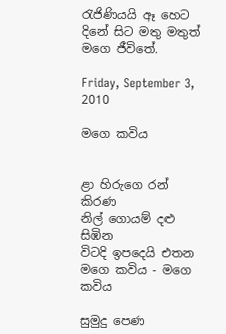රැජිණියයි ඈ හෙට දිනේ සිට මතු මතුත් මගෙ ජීවිතේ.

Friday, September 3, 2010

මගෙ කවිය


ළා හිරුගෙ රන් කිරණ
නිල් ගොයම් දළු සිඹින
විටදි ඉපදෙයි එතන මගෙ කවිය - මගෙ කවිය

සුමුදු පෙණ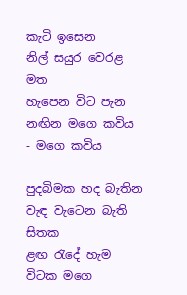කැටි ඉසෙන
නිල් සයුර වෙරළ මත
හැපෙන විට පැන නඟින මගෙ කවිය - මගෙ කවිය

පුදබිමක හද බැතින
වැඳ වැටෙන බැති සිතක
ළඟ රැදේ හැම විටක මගෙ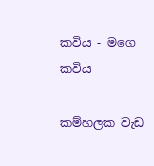කවිය - මගෙ කවිය

කම්හලක වැඩ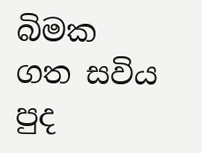බිමක
ගත සවිය පුද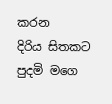කරන
දිරිය සිතකට පුදමි මගෙ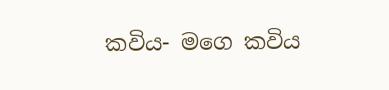කවිය- මගෙ කවිය